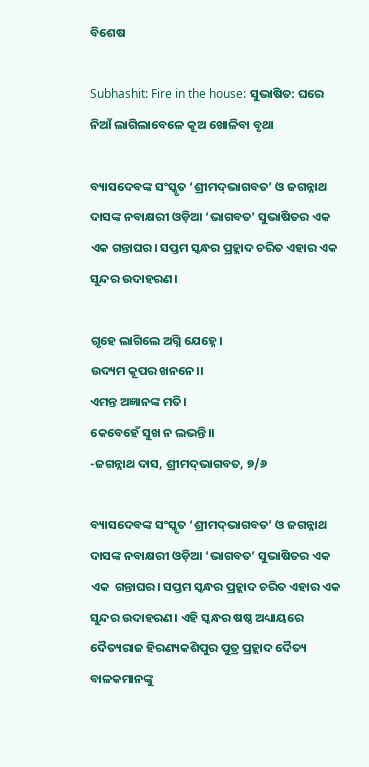ବିଶେଷ

Subhashit: Fire in the house: ସୁଭାଷିତ: ଘରେ ନିଆଁ ଲାଗିଲାବେଳେ କୂଅ ଖୋଳିବା ବୃଥା

ବ୍ୟାସଦେବଙ୍କ ସଂସ୍କୃତ ‘ଶ୍ରୀମଦ୍‌ଭାଗବତ’ ଓ ଜଗନ୍ନାଥ ଦାସଙ୍କ ନବାକ୍ଷରୀ ଓଡ଼ିଆ ‘ଭାଗବତ’ ସୁଭାଷିତର ଏକ ଏକ ଗନ୍ତାଘର। ସପ୍ତମ ସ୍କନ୍ଧର ପ୍ରହ୍ଲାଦ ଚରିତ ଏହାର ଏକ ସୁନ୍ଦର ଉଦାହରଣ।

ଗୃହେ ଲାଗିଲେ ଅଗ୍ନି ଯେହ୍ନେ।
ଉଦ୍ୟମ କୂପର ଖନନେ।।
ଏମନ୍ତ ଅଜ୍ଞାନଙ୍କ ମତି।
କେବେହେଁ ସୁଖ ନ ଲଭନ୍ତି।।
-ଜଗନ୍ନାଥ ଦାସ, ଶ୍ରୀମଦ୍‌ଭାଗବତ, ୭/୬

ବ୍ୟାସଦେବଙ୍କ ସଂସ୍କୃତ ‘ଶ୍ରୀମଦ୍‌ଭାଗବତ’ ଓ ଜଗନ୍ନାଥ ଦାସଙ୍କ ନବାକ୍ଷରୀ ଓଡ଼ିଆ ‘ଭାଗବତ’ ସୁଭାଷିତର ଏକ ଏକ  ଗନ୍ତାଘର। ସପ୍ତମ ସ୍କନ୍ଧର ପ୍ରହ୍ଲାଦ ଚରିତ ଏହାର ଏକ ସୁନ୍ଦର ଉଦାହରଣ। ଏହି ସ୍କନ୍ଧର ଷଷ୍ଠ ଅଧ୍ୟାୟରେ ଦୈତ୍ୟରାଜ ହିରଣ୍ୟକଶିପୁର ପୁତ୍ର ପ୍ରହ୍ଲାଦ ଦୈତ୍ୟ ବାଳକମାନଙ୍କୁ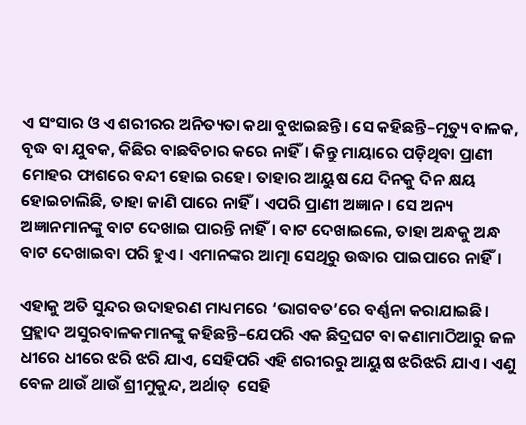ଏ ସଂସାର ଓ ଏ ଶରୀରର ଅନିତ୍ୟତା କଥା ବୁଝାଇଛନ୍ତି। ‌ସେ କହିଛନ୍ତି–ମୃତ୍ୟୁ ବାଳକ, ବୃଦ୍ଧ ବା ଯୁବକ, କିଛିର ବାଛବିଚାର କରେ ନାହିଁ। କିନ୍ତୁ ମାୟାରେ ପଡ଼ିଥିବା ପ୍ରାଣୀ ମୋହର ଫାଶରେ ବନ୍ଦୀ ହୋଇ ରହେ। ତାହାର ଆୟୁଷ ଯେ ଦିନକୁ ଦିନ କ୍ଷୟ ହୋଇଚାଲିଛି, ତାହା ଜାଣି ପାରେ ନାହିଁ। ଏପରି ପ୍ରାଣୀ ଅଜ୍ଞାନ। ସେ ଅନ୍ୟ ଅଜ୍ଞାନମାନଙ୍କୁ ବାଟ ଦେଖାଇ ପାରନ୍ତି ନାହିଁ। ବାଟ ଦେଖାଇଲେ, ତାହା ଅନ୍ଧକୁ ଅନ୍ଧ ବାଟ ଦେଖାଇବା ପରି ହୁଏ। ଏମାନଙ୍କର ଆତ୍ମା ସେଥିରୁ ଉଦ୍ଧାର ପାଇପାରେ ନାହିଁ।

ଏହାକୁ ଅତି ସୁନ୍ଦର ଉଦାହରଣ ମାଧ୍ୟମରେ ‘ଭାଗବତ’ରେ ବର୍ଣ୍ଣନା କରାଯାଇଛି। ପ୍ରହ୍ଲାଦ ଅସୁରବାଳକମାନଙ୍କୁ କହିଛନ୍ତି–ଯେପରି ଏକ ଛିଦ୍ରଘଟ ବା କଣାମାଠିଆରୁ ଜଳ ଧୀରେ ଧୀରେ ଝରି ଝରି ଯାଏ, ସେହିପରି ଏହି ଶରୀରରୁ ଆୟୁଷ ଝରିଝରି ଯାଏ। ଏଣୁ ବେଳ ଥାଉଁ ଥାଉଁ ଶ୍ରୀମୁକୁନ୍ଦ, ଅର୍ଥାତ୍‌  ସେହି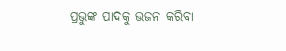ପ୍ରଭୁଙ୍କ ପାଦକୁ ଭଜନ କରିବା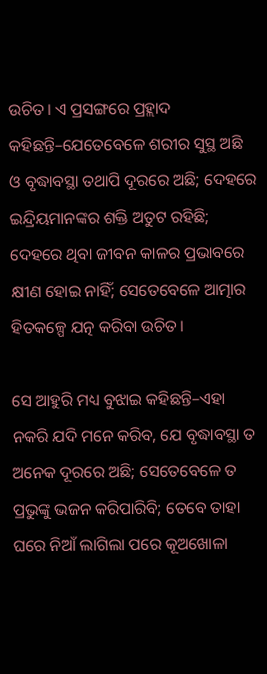ଉଚିତ। ଏ ପ୍ରସଙ୍ଗରେ ପ୍ରହ୍ଲାଦ କହିଛନ୍ତି–ଯେତେବେଳେ ଶରୀର ସୁସ୍ଥ ଅଛି ଓ ବୃଦ୍ଧାବସ୍ଥା ତଥାପି ଦୂରରେ ଅଛି; ଦେହରେ ଇନ୍ଦ୍ରିୟମାନଙ୍କର ଶକ୍ତି ଅତୁଟ ରହିଛି; ଦେହରେ ଥିବା ଜୀବନ କାଳର ପ୍ରଭାବରେ କ୍ଷୀଣ ହୋଇ ନାହିଁ; ସେତେବେଳେ ଆତ୍ମାର ହିତକଳ୍ପେ ଯତ୍ନ କରିବା ଉଚିତ।

ସେ ଆହୁରି ମଧ୍ୟ ବୁଝାଇ କହିଛନ୍ତି–ଏହା ନକରି ଯଦି ମନେ କରିବ, ଯେ ବୃଦ୍ଧାବସ୍ଥା ତ ଅନେକ ଦୂରରେ ଅଛି; ସେତେବେଳେ ତ ପ୍ରଭୁଙ୍କୁ ଭଜନ କରିପାରିବି; ତେବେ ତାହା ଘରେ ନିଆଁ ଲାଗିଲା ପରେ କୂଅଖୋଳା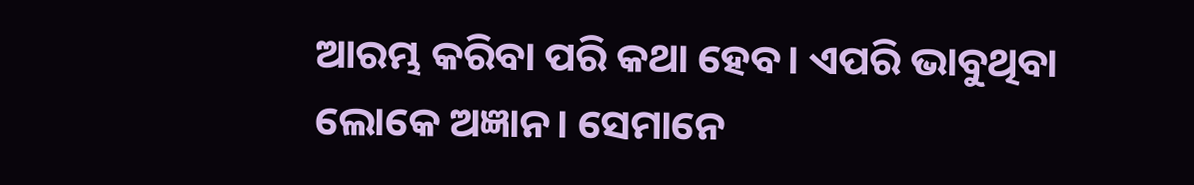ଆରମ୍ଭ କରିବା ପରି କଥା ହେବ। ଏପରି ଭାବୁଥିବା ଲୋକେ ଅଜ୍ଞାନ। ସେମାନେ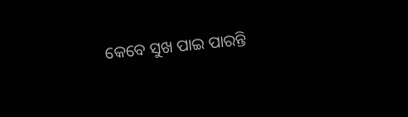କେବେ ସୁଖ ପାଇ ପାରନ୍ତି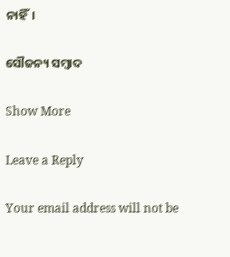ନାହିଁ।

ସୌଜନ୍ୟ ସମ୍ବାଦ

Show More

Leave a Reply

Your email address will not be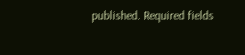published. Required fields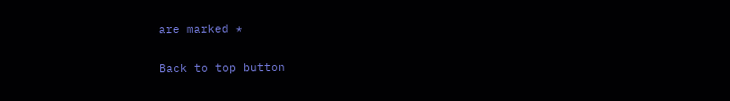are marked *

Back to top button